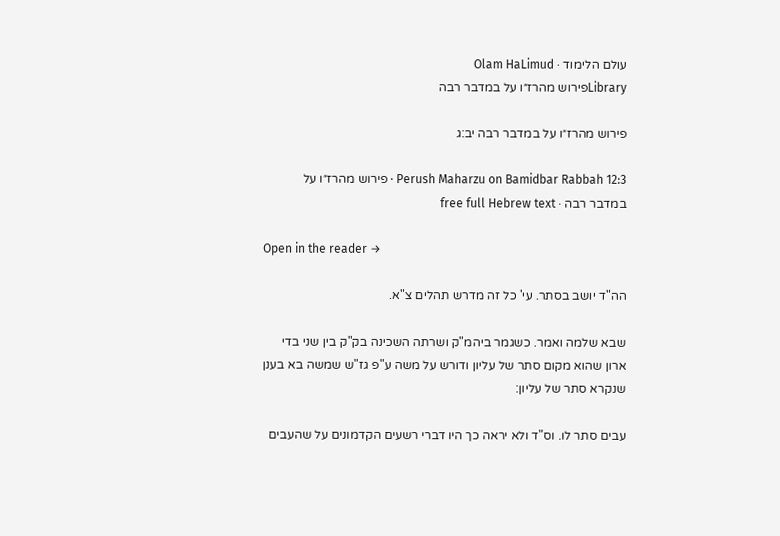עולם הלימוד · Olam HaLimud
Libraryפירוש מהרז״ו על במדבר רבה

פירוש מהרז״ו על במדבר רבה יב:ג

Perush Maharzu on Bamidbar Rabbah 12:3 · פירוש מהרז״ו על במדבר רבה · free full Hebrew text

Open in the reader →

הה"ד יושב בסתר. עי' כל זה מדרש תהלים צ"א.

שבא שלמה ואמר. כשגמר ביהמ"ק ושרתה השכינה בק"ק בין שני בדי ארון שהוא מקום סתר של עליון ודורש על משה ע"פ גז"ש שמשה בא בענן שנקרא סתר של עליון:

עבים סתר לו. וס"ד ולא יראה כך היו דברי רשעים הקדמונים על שהעבים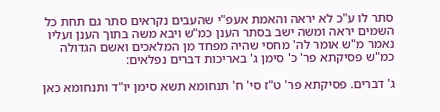סתר לו ע"כ לא יראה והאמת אעפ"י שהעבים נקראים סתר גם תחת כל השמים יראה ומשה ישב בסתר הענן כמ"ש ויבא משה בתוך הענן ועליו נאמר מ"ש אומר לה' מחסי שהיה מפחד מן המלאכים ואשם הגדולה כמ"ש פסיקתא פר' כ' סימן ג' באריכות דברים נפלאים:

ג' דברים. פסיקתא פר' ט"ז סי' ח' תנחומא תשא סימן יו"ד ותנחומא כאן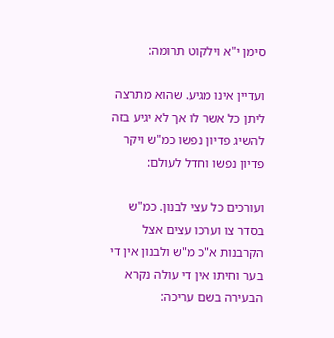סימן י"א וילקוט תרומה:

ועדיין אינו מגיע. שהוא מתרצה ליתן כל אשר לו אך לא יגיע בזה להשיג פדיון נפשו כמ"ש ויקר פדיון נפשו וחדל לעולם:

ועורכים כל עצי לבנון. כמ"ש בסדר צו וערכו עצים אצל הקרבנות א"כ מ"ש ולבנון אין די בער וחיתו אין די עולה נקרא הבעירה בשם עריכה: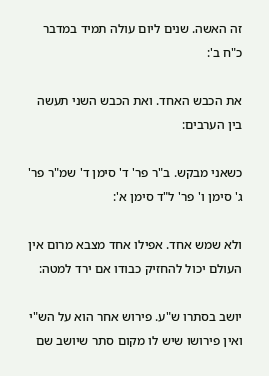זה האשה. שנים ליום עולה תמיד במדבר כ"ח ב':

את הכבש האחד. ואת הכבש השני תעשה בין הערבים:

כשאני מבקש. ב"ר פר' ד' סימן ד' שמ"ר פר' ג' סימן ו' פר' ל"ד סימן א':

ולא שמש אחד. אפילו אחד מצבא מרום אין העולם יכול להחזיק כבודו אם ירד למטה:

יושב בסתרו ש"ע. פירוש אחר הוא על הש"י ואין פירושו שיש לו מקום סתר שיושב שם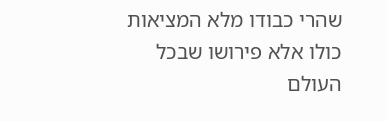שהרי כבודו מלא המציאות כולו אלא פירושו שבכל העולם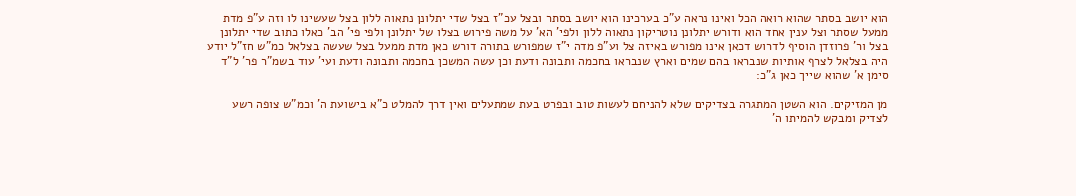הוא יושב בסתר שהוא רואה הכל ואינו נראה ע"כ בערכינו הוא יושב בסתר ובצל עכ"ז בצל שדי יתלונן נתאוה ללון בצל שעשינו לו וזה ע"פ מדת ממעל שסתר וצל ענין אחד הוא ודורש יתלונן נוטריקון נתאוה ללון ולפי' הא' על משה פירוש בצלו של יתלונן ולפי פי' הב' כאלו כתוב שדי יתלונן בצל ור' פרוזדן הוסיף לדרוש דכאן אינו מפורש באיזה צל וע"פ מדה י"ז שמפורש בתורה דורש כאן מדת ממעל בצל שעשה בצלאל כמ"ש חז"ל יודע היה בצלאל לצרף אותיות שנבראו בהם שמים וארץ שנבראו בחכמה ותבונה ודעת וכן עשה המשכן בחכמה ותבונה ודעת ועי' עוד בשמ"ר פר' ל"ד סימן א' שהוא שייך כאן ג"כ:

מן המזיקים. הוא השטן המתגרה בצדיקים שלא להניחם לעשות טוב ובפרט בעת שמתעלים ואין דרך להמלט כ"א בישועת ה' וכמ"ש צופה רשע לצדיק ומבקש להמיתו ה'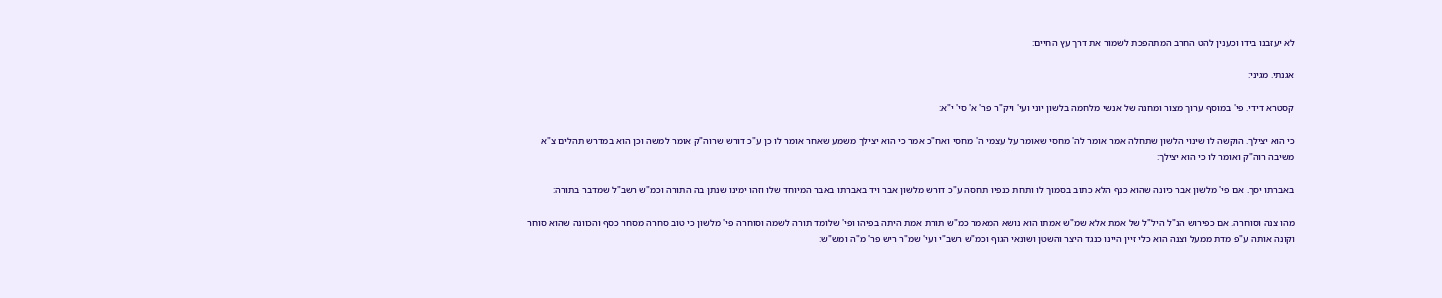לא יעזבנו בידו וכענין להט החרב המתהפכת לשמור את דרך עץ החיים:

אגנתי. מגיני:

קסטרא דידי. פי' במוסף ערוך מצור ומחנה של אנשי מלחמה בלשון יוני ועי' ויק"ר פר' א' סי' י"א:

כי הוא יצילך. הוקשה לו שינוי הלשון שתחלה אמר אומר לה' מחסי שאומר על עצמי ה' מחסי ואח"כ אמר כי הוא יצילך משמע שאחר אומר לו כן ע"כ דורש שרוה"ק אומר למשה וכן הוא במדרש תהלים צ"א משיבה רוה"ק ואומר לו כי הוא יצילך:

באברתו יסך. אם פי' מלשון אבר כיונה שהוא כנף הלא כתוב בסמוך לו ותחת כנפיו תחסה ע"כ דורש מלשון אבר ויד באברתו באבר המיוחד שלו וזהו ימינו שנתן בה התורה וכמ"ש רשב"ל שמדבר בתורה:

מהו צנה וסוחרה. אם כפירוש הנ"ל היל"ל של אמת אלא שמ"ש אמתו הוא נושא המאמר כמ"ש תורת אמת היתה בפיהו ופי' שלומד תורה לשמה וסוחרה פי' מלשון כי טוב סחרה מסחר כסף והכוונה שהוא סוחר וקונה אותה ע"פ מדת ממעל וצנה הוא כלי זיין היינו כנגד היצר והשטן ושונאי הגוף וכמ"ש רשב"י ועי' שמ"ר ריש פר' מ"ה ומש"ש: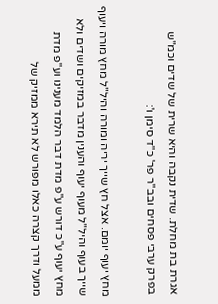אגרת בת מחלת. שדית נקבה והיא שרית של שדים וכמ"ש בפרק ערבי פסחים ובב"ר פר' כ"ד סימן ו':

מחץ יעוף יומם. אצל חץ שייך יריה ומורה והיל"ל מחץ מורה ויעוף שייך בעוף והיל"ל מעוף יעוף והענין מדבר במזיקים ושדים ולא מחץ יעוף ע"כ דורש ע"פ מדת דבר הלמד מענינו וע"פ מדת ממעל ודרך קצרה כאלו מפורש לא תירא ממזיק של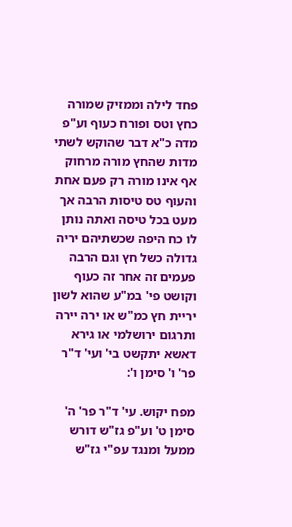פחד לילה וממזיק שמורה כחץ וטס ופורח כעוף וע"פ מדה כ"א דבר שהוקש לשתי מדות שהחץ מורה מרחוק אף אינו מורה רק פעם אחת והעוף טס טיסות הרבה אך מעט בכל טיסה ואתה נותן לו כח היפה שכשתיהם יריה גדולה כשל חץ וגם הרבה פעמים זה אחר זה כעוף וקושט פי' במ"ע שהוא לשון יריית חץ כמ"ש או ירה יירה ותרגום ירושלמי או גירא דאשא יתקשט בי' ועי' ד"ר פר' ו' סימן ו':

מפח יקוש. עי' ד"ר פר' ה' סימן ט' וע"פ גז"ש דורש ממעל ומנגד עפ"י גז"ש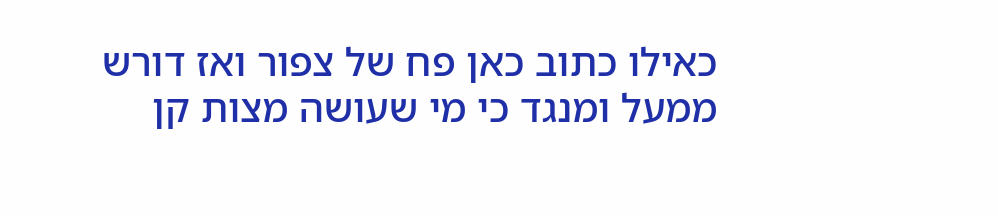כאילו כתוב כאן פח של צפור ואז דורש ממעל ומנגד כי מי שעושה מצות קן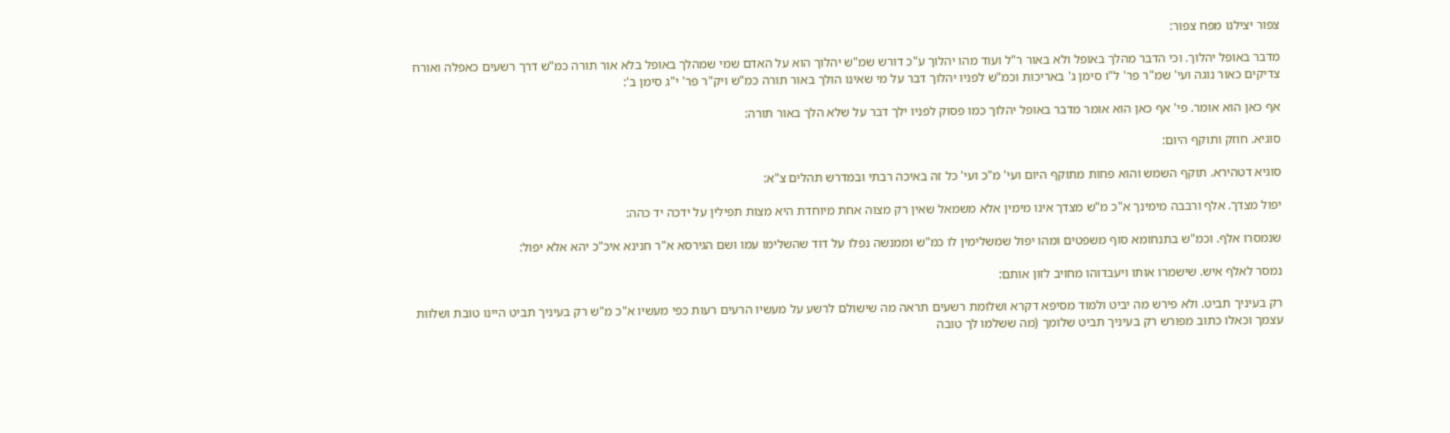צפור יצילנו מפח צפור:

מדבר באופל יהלוך. וכי הדבר מהלך באופל ולא באור ר"ל ועוד מהו יהלוך ע"כ דורש שמ"ש יהלוך הוא על האדם שמי שמהלך באופל בלא אור תורה כמ"ש דרך רשעים כאפלה ואורח צדיקים כאור נוגה ועי' שמ"ר פר' ל"ו סימן ג' באריכות וכמ"ש לפניו יהלוך דבר על מי שאינו הולך באור תורה כמ"ש ויק"ר פר' י"ג סימן ב':

אף כאן הוא אומר. פי' אף כאן הוא אומר מדבר באופל יהלוך כמו פסוק לפניו ילך דבר על שלא הלך באור תורה:

סוגיא. חוזק ותוקף היום:

סוגיא דטהירא. תוקף השמש והוא פחות מתוקף היום ועי' מ"כ ועי' כל זה באיכה רבתי ובמדרש תהלים צ"א:

יפול מצדך. אלף ורבבה מימינך א"כ מ"ש מצדך אינו מימין אלא משמאל שאין רק מצוה אחת מיוחדת היא מצות תפילין על ידכה יד כהה:

שנמסרו אלף. וכמ"ש בתנחומא סוף משפטים ומהו יפול שמשלימין לו כמ"ש וממנשה נפלו על דוד שהשלימו עמו ושם הגירסא א"ר חנינא איכ"כ יהא אלא יפול:

נמסר לאלף איש. שישמרו אותו ויעבדוהו מחויב לזון אותם:

רק בעיניך תביט. ולא פירש מה יביט ולמוד מסיפא דקרא ושלומת רשעים תראה מה שישולם לרשע על מעשיו הרעים רעות כפי מעשיו א"כ מ"ש רק בעיניך תביט היינו טובת ושלוות עצמך וכאלו כתוב מפורש רק בעיניך תביט שלומך (מה ששלמו לך טובה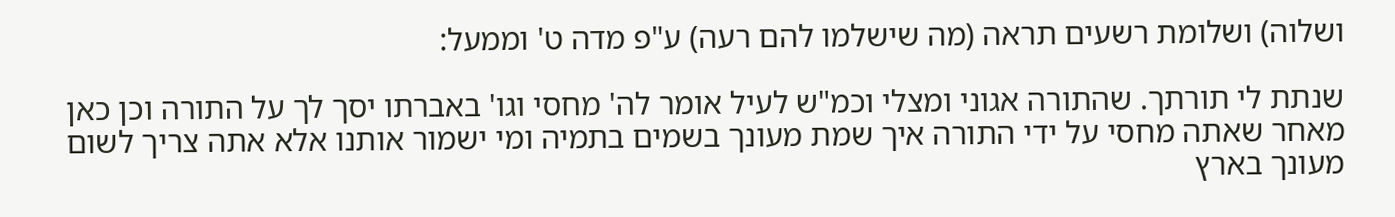ושלוה) ושלומת רשעים תראה (מה שישלמו להם רעה) ע"פ מדה ט' וממעל:

שנתת לי תורתך. שהתורה אגוני ומצלי וכמ"ש לעיל אומר לה' מחסי וגו' באברתו יסך לך על התורה וכן כאן מאחר שאתה מחסי על ידי התורה איך שמת מעונך בשמים בתמיה ומי ישמור אותנו אלא אתה צריך לשום מעונך בארץ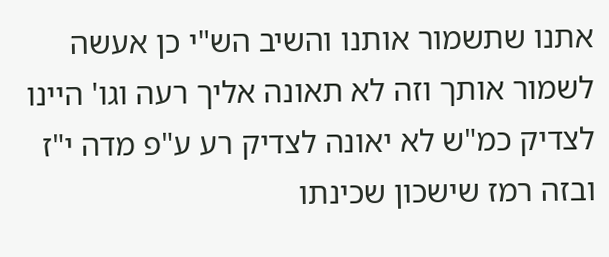אתנו שתשמור אותנו והשיב הש"י כן אעשה לשמור אותך וזה לא תאונה אליך רעה וגו' היינו לצדיק כמ"ש לא יאונה לצדיק רע ע"פ מדה י"ז ובזה רמז שישכון שכינתו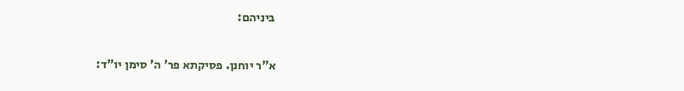ביניהם:

א"ר יוחנן. פסיקתא פר' ה' סימן יו"ד: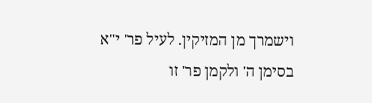וישמרך מן המזיקין. לעיל פר' י"א בסימן ה' ולקמן פר' זו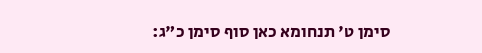סימן ט' תנחומא כאן סוף סימן כ"ג: